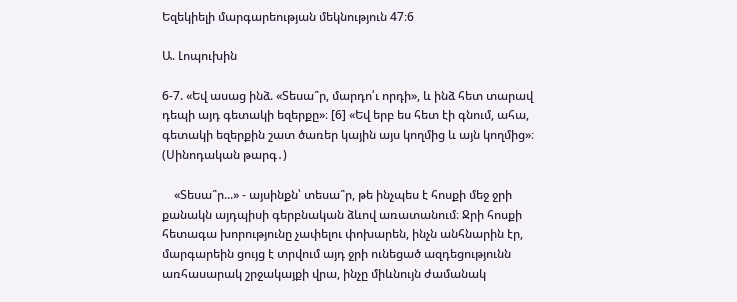Եզեկիելի մարգարեության մեկնություն 47։6

Ա. Լոպուխին

6-7. «Եվ ասաց ինձ. «Տեսա՞ր, մարդո՛ւ որդի», և ինձ հետ տարավ դեպի այդ գետակի եզերքը»։ [6] «Եվ երբ ես հետ էի գնում, ահա, գետակի եզերքին շատ ծառեր կային այս կողմից և այն կողմից»։ (Սինոդական թարգ․)

    «Տեսա՞ր...» - այսինքն՝ տեսա՞ր, թե ինչպես է հոսքի մեջ ջրի քանակն այդպիսի գերբնական ձևով առատանում։ Ջրի հոսքի հետագա խորությունը չափելու փոխարեն, ինչն անհնարին էր, մարգարեին ցույց է տրվում այդ ջրի ունեցած ազդեցությունն առհասարակ շրջակայքի վրա, ինչը միևնույն ժամանակ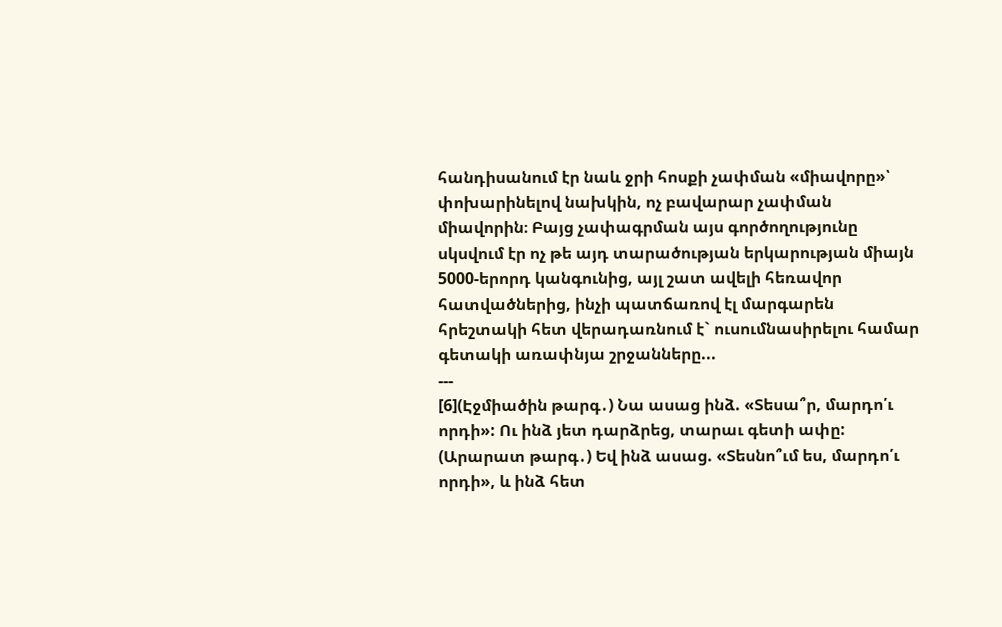հանդիսանում էր նաև ջրի հոսքի չափման «միավորը»՝ փոխարինելով նախկին, ոչ բավարար չափման միավորին։ Բայց չափագրման այս գործողությունը սկսվում էր ոչ թե այդ տարածության երկարության միայն 5000-երորդ կանգունից, այլ շատ ավելի հեռավոր հատվածներից, ինչի պատճառով էլ մարգարեն հրեշտակի հետ վերադառնում է` ուսումնասիրելու համար գետակի առափնյա շրջանները...
---
[6](Էջմիածին թարգ․) Նա ասաց ինձ. «Տեսա՞ր, մարդո՛ւ որդի»: Ու ինձ յետ դարձրեց, տարաւ գետի ափը:
(Արարատ թարգ․) Եվ ինձ ասաց. «Տեսնո՞ւմ ես, մարդո՛ւ որդի», և ինձ հետ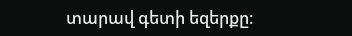տարավ գետի եզերքը։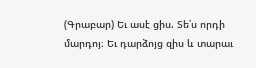(Գրաբար) Եւ ասէ ցիս. Տե՛ս որդի մարդոյ։ Եւ դարձոյց զիս և տարաւ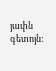յափն գետոյն: